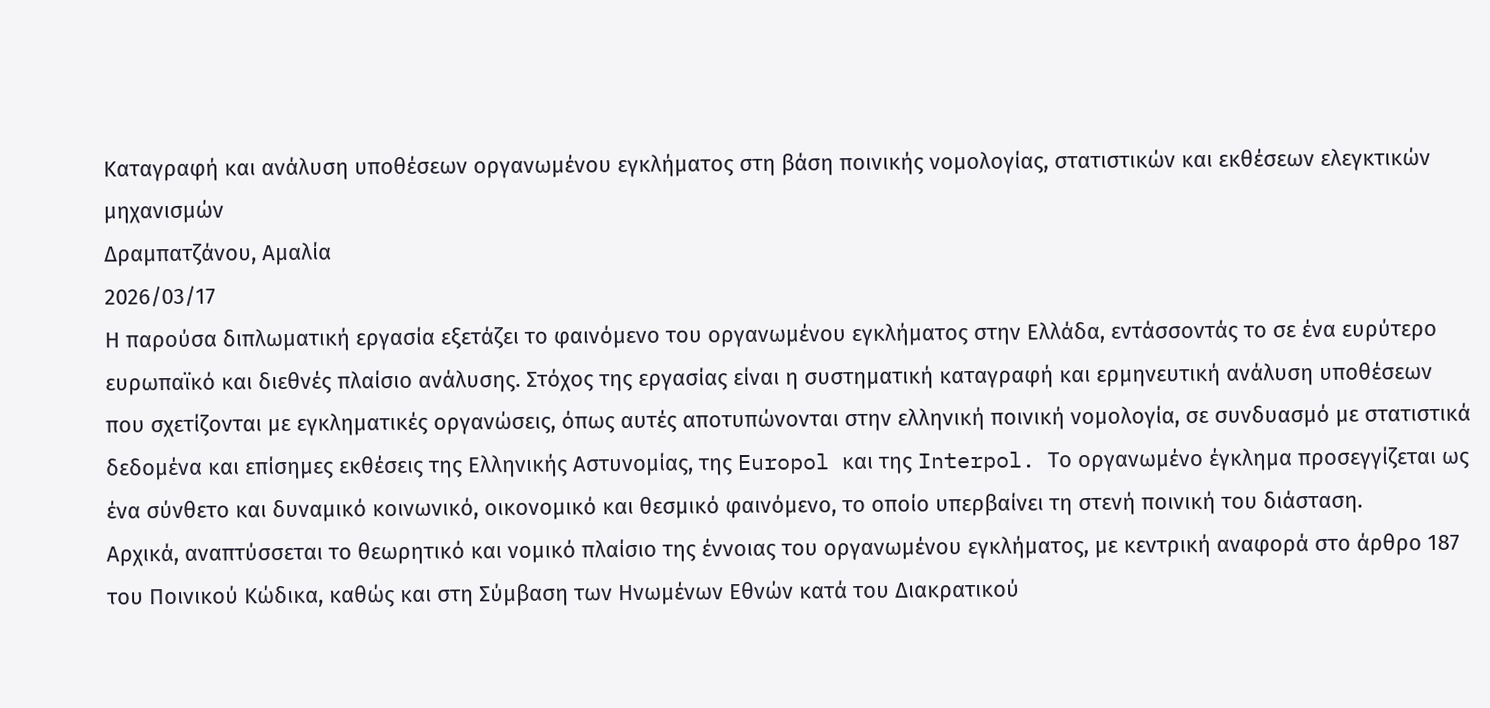Καταγραφή και ανάλυση υποθέσεων οργανωμένου εγκλήματος στη βάση ποινικής νομολογίας, στατιστικών και εκθέσεων ελεγκτικών μηχανισμών
Δραμπατζάνου, Αμαλία
2026/03/17
Η παρούσα διπλωματική εργασία εξετάζει το φαινόμενο του οργανωμένου εγκλήματος στην Ελλάδα, εντάσσοντάς το σε ένα ευρύτερο ευρωπαϊκό και διεθνές πλαίσιο ανάλυσης. Στόχος της εργασίας είναι η συστηματική καταγραφή και ερμηνευτική ανάλυση υποθέσεων που σχετίζονται με εγκληματικές οργανώσεις, όπως αυτές αποτυπώνονται στην ελληνική ποινική νομολογία, σε συνδυασμό με στατιστικά δεδομένα και επίσημες εκθέσεις της Ελληνικής Αστυνομίας, της Europol και της Interpol. Το οργανωμένο έγκλημα προσεγγίζεται ως ένα σύνθετο και δυναμικό κοινωνικό, οικονομικό και θεσμικό φαινόμενο, το οποίο υπερβαίνει τη στενή ποινική του διάσταση.
Αρχικά, αναπτύσσεται το θεωρητικό και νομικό πλαίσιο της έννοιας του οργανωμένου εγκλήματος, με κεντρική αναφορά στο άρθρο 187 του Ποινικού Κώδικα, καθώς και στη Σύμβαση των Ηνωμένων Εθνών κατά του Διακρατικού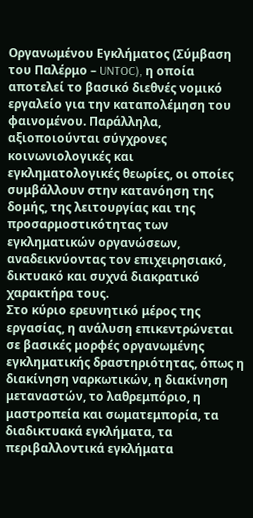Οργανωμένου Εγκλήματος (Σύμβαση του Παλέρμο – UNTOC), η οποία αποτελεί το βασικό διεθνές νομικό εργαλείο για την καταπολέμηση του φαινομένου. Παράλληλα, αξιοποιούνται σύγχρονες κοινωνιολογικές και εγκληματολογικές θεωρίες, οι οποίες συμβάλλουν στην κατανόηση της δομής, της λειτουργίας και της προσαρμοστικότητας των εγκληματικών οργανώσεων, αναδεικνύοντας τον επιχειρησιακό, δικτυακό και συχνά διακρατικό χαρακτήρα τους.
Στο κύριο ερευνητικό μέρος της εργασίας, η ανάλυση επικεντρώνεται σε βασικές μορφές οργανωμένης εγκληματικής δραστηριότητας, όπως η διακίνηση ναρκωτικών, η διακίνηση μεταναστών, το λαθρεμπόριο, η μαστροπεία και σωματεμπορία, τα διαδικτυακά εγκλήματα, τα περιβαλλοντικά εγκλήματα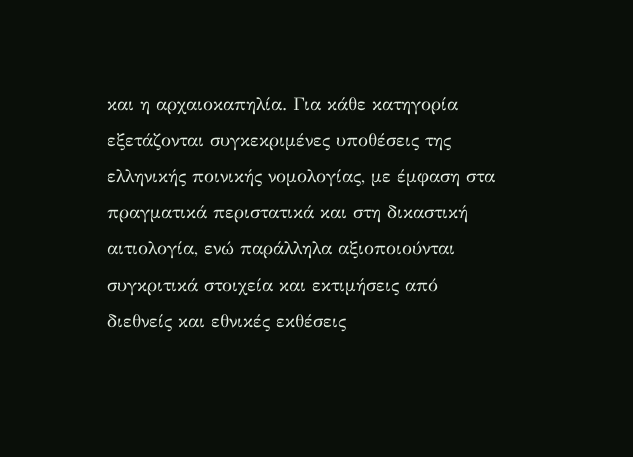και η αρχαιοκαπηλία. Για κάθε κατηγορία εξετάζονται συγκεκριμένες υποθέσεις της ελληνικής ποινικής νομολογίας, με έμφαση στα πραγματικά περιστατικά και στη δικαστική αιτιολογία, ενώ παράλληλα αξιοποιούνται συγκριτικά στοιχεία και εκτιμήσεις από διεθνείς και εθνικές εκθέσεις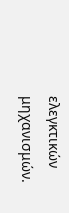ελεγκτικών μηχανισμών.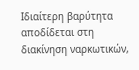Ιδιαίτερη βαρύτητα αποδίδεται στη διακίνηση ναρκωτικών,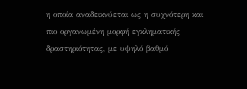η οποία αναδεικνύεται ως η συχνότερη και πιο οργανωμένη μορφή εγκληματικής δραστηριότητας, με υψηλό βαθμό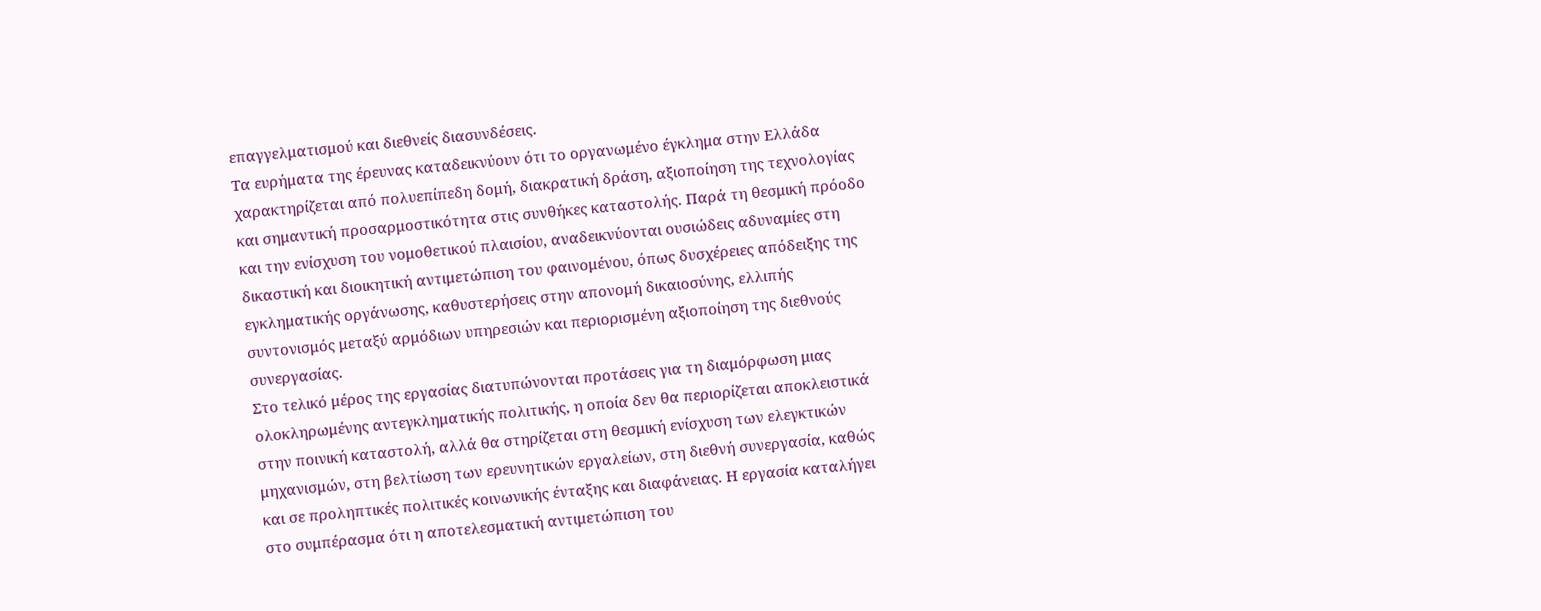επαγγελματισμού και διεθνείς διασυνδέσεις.
Τα ευρήματα της έρευνας καταδεικνύουν ότι το οργανωμένο έγκλημα στην Ελλάδα χαρακτηρίζεται από πολυεπίπεδη δομή, διακρατική δράση, αξιοποίηση της τεχνολογίας και σημαντική προσαρμοστικότητα στις συνθήκες καταστολής. Παρά τη θεσμική πρόοδο και την ενίσχυση του νομοθετικού πλαισίου, αναδεικνύονται ουσιώδεις αδυναμίες στη δικαστική και διοικητική αντιμετώπιση του φαινομένου, όπως δυσχέρειες απόδειξης της εγκληματικής οργάνωσης, καθυστερήσεις στην απονομή δικαιοσύνης, ελλιπής συντονισμός μεταξύ αρμόδιων υπηρεσιών και περιορισμένη αξιοποίηση της διεθνούς συνεργασίας.
Στο τελικό μέρος της εργασίας διατυπώνονται προτάσεις για τη διαμόρφωση μιας ολοκληρωμένης αντεγκληματικής πολιτικής, η οποία δεν θα περιορίζεται αποκλειστικά στην ποινική καταστολή, αλλά θα στηρίζεται στη θεσμική ενίσχυση των ελεγκτικών μηχανισμών, στη βελτίωση των ερευνητικών εργαλείων, στη διεθνή συνεργασία, καθώς και σε προληπτικές πολιτικές κοινωνικής ένταξης και διαφάνειας. Η εργασία καταλήγει στο συμπέρασμα ότι η αποτελεσματική αντιμετώπιση του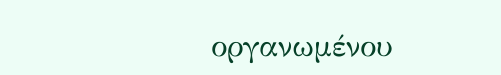οργανωμένου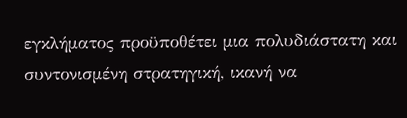εγκλήματος προϋποθέτει μια πολυδιάστατη και συντονισμένη στρατηγική, ικανή να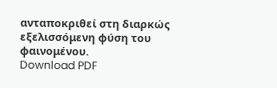ανταποκριθεί στη διαρκώς εξελισσόμενη φύση του φαινομένου.
Download PDF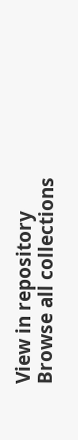View in repository
Browse all collections